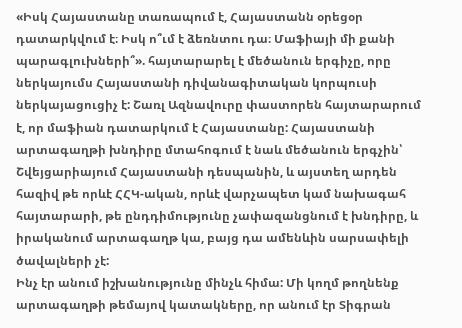«Իսկ Հայաստանը տառապում է, Հայաստանն օրեցօր դատարկվում է։ Իսկ ո՞ւմ է ձեռնտու դա։ Մաֆիայի մի քանի պարագլուխների՞». հայտարարել է մեծանուն երգիչը, որը ներկայումս Հայաստանի դիվանագիտական կորպուսի ներկայացուցիչ է: Շառլ Ազնավուրը փաստորեն հայտարարում է, որ մաֆիան դատարկում է Հայաստանը: Հայաստանի արտագաղթի խնդիրը մտահոգում է նաև մեծանուն երգչին՝ Շվեյցարիայում Հայաստանի դեսպանին, և այստեղ արդեն հազիվ թե որևէ ՀՀԿ-ական, որևէ վարչապետ կամ նախագահ հայտարարի, թե ընդդիմությունը չափազանցնում է խնդիրը, և իրականում արտագաղթ կա, բայց դա ամենևին սարսափելի ծավալների չէ:
Ինչ էր անում իշխանությունը մինչև հիմա: Մի կողմ թողնենք արտագաղթի թեմայով կատակները, որ անում էր Տիգրան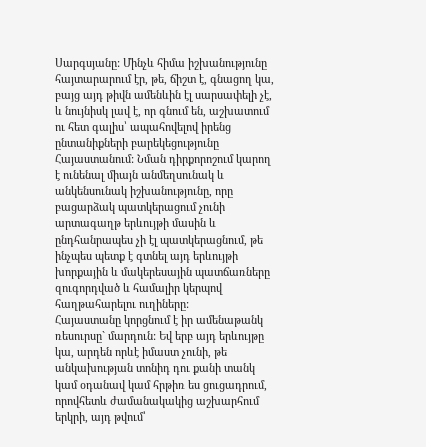Սարգսյանը: Մինչև հիմա իշխանությունը հայտարարում էր, թե, ճիշտ է, գնացող կա, բայց այդ թիվն ամենևին էլ սարսափելի չէ, և նույնիսկ լավ է, որ գնում են, աշխատում ու հետ գալիս՝ ապահովելով իրենց ընտանիքների բարեկեցությունը Հայաստանում: Նման դիրքորոշում կարող է ունենալ միայն անմեղսունակ և անկենսունակ իշխանությունը, որը բացարձակ պատկերացում չունի արտագաղթ երևույթի մասին և ընդհանրապես չի էլ պատկերացնում, թե ինչպես պետք է գտնել այդ երևույթի խորքային և մակերեսային պատճառները զուգորդված և համալիր կերպով հաղթահարելու ուղիները:
Հայաստանը կորցնում է իր ամենաթանկ ռեսուրսը` մարդուն: Եվ երբ այդ երևույթը կա, արդեն որևէ իմաստ չունի, թե անկախության տոնիդ դու քանի տանկ կամ օդանավ կամ հրթիռ ես ցուցադրում, որովհետև ժամանակակից աշխարհում երկրի, այդ թվում՝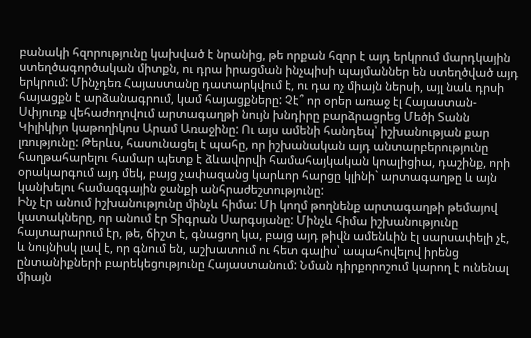բանակի հզորությունը կախված է նրանից, թե որքան հզոր է այդ երկրում մարդկային ստեղծագործական միտքն, ու դրա իրացման ինչպիսի պայմաններ են ստեղծված այդ երկրում: Մինչդեռ Հայաստանը դատարկվում է, ու դա ոչ միայն ներսի, այլ նաև դրսի հայացքն է արձանագրում, կամ հայացքները: Չէ՞ որ օրեր առաջ էլ Հայաստան-Սփյուռք վեհաժողովում արտագաղթի նույն խնդիրը բարձրացրեց Մեծի Տանն Կիլիկիյո կաթողիկոս Արամ Առաջինը: Ու այս ամենի հանդեպ՝ իշխանության քար լռությունը: Թերևս, հասունացել է պահը, որ իշխանական այդ անտարբերությունը հաղթահարելու համար պետք է ձևավորվի համահայկական կոալիցիա, դաշինք, որի օրակարգում այդ մեկ, բայց չափազանց կարևոր հարցը կլինի` արտագաղթը և այն կանխելու համազգային ջանքի անհրաժեշտությունը:
Ինչ էր անում իշխանությունը մինչև հիմա: Մի կողմ թողնենք արտագաղթի թեմայով կատակները, որ անում էր Տիգրան Սարգսյանը: Մինչև հիմա իշխանությունը հայտարարում էր, թե, ճիշտ է, գնացող կա, բայց այդ թիվն ամենևին էլ սարսափելի չէ, և նույնիսկ լավ է, որ գնում են, աշխատում ու հետ գալիս՝ ապահովելով իրենց ընտանիքների բարեկեցությունը Հայաստանում: Նման դիրքորոշում կարող է ունենալ միայն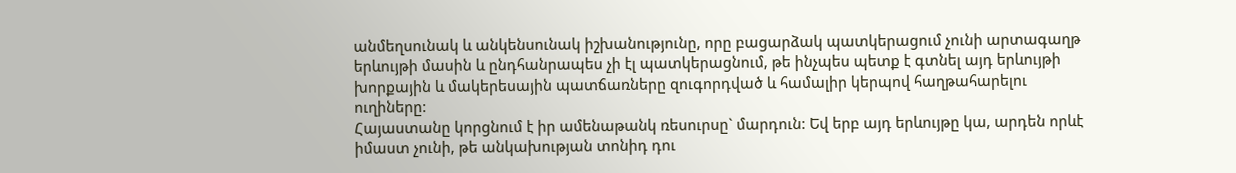անմեղսունակ և անկենսունակ իշխանությունը, որը բացարձակ պատկերացում չունի արտագաղթ երևույթի մասին և ընդհանրապես չի էլ պատկերացնում, թե ինչպես պետք է գտնել այդ երևույթի խորքային և մակերեսային պատճառները զուգորդված և համալիր կերպով հաղթահարելու ուղիները:
Հայաստանը կորցնում է իր ամենաթանկ ռեսուրսը` մարդուն: Եվ երբ այդ երևույթը կա, արդեն որևէ իմաստ չունի, թե անկախության տոնիդ դու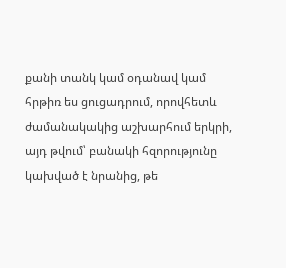քանի տանկ կամ օդանավ կամ հրթիռ ես ցուցադրում, որովհետև ժամանակակից աշխարհում երկրի, այդ թվում՝ բանակի հզորությունը կախված է նրանից, թե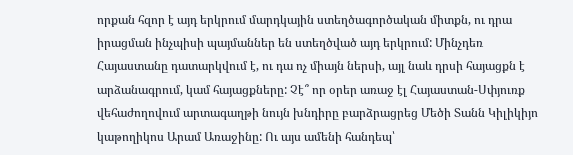որքան հզոր է այդ երկրում մարդկային ստեղծագործական միտքն, ու դրա իրացման ինչպիսի պայմաններ են ստեղծված այդ երկրում: Մինչդեռ Հայաստանը դատարկվում է, ու դա ոչ միայն ներսի, այլ նաև դրսի հայացքն է արձանագրում, կամ հայացքները: Չէ՞ որ օրեր առաջ էլ Հայաստան-Սփյուռք վեհաժողովում արտագաղթի նույն խնդիրը բարձրացրեց Մեծի Տանն Կիլիկիյո կաթողիկոս Արամ Առաջինը: Ու այս ամենի հանդեպ՝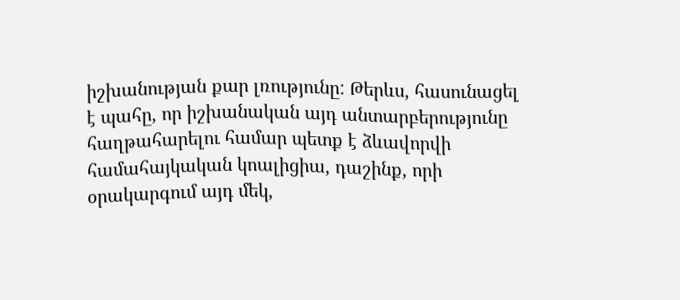իշխանության քար լռությունը: Թերևս, հասունացել է պահը, որ իշխանական այդ անտարբերությունը հաղթահարելու համար պետք է ձևավորվի համահայկական կոալիցիա, դաշինք, որի օրակարգում այդ մեկ,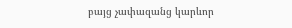բայց չափազանց կարևոր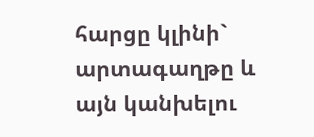հարցը կլինի` արտագաղթը և այն կանխելու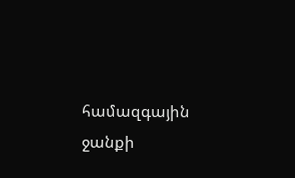համազգային ջանքի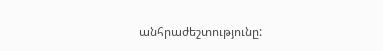անհրաժեշտությունը: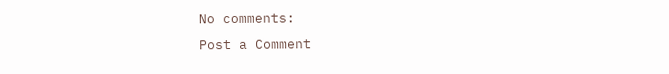No comments:
Post a Comment